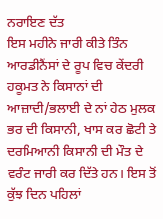ਨਰਾਇਣ ਦੱਤ
ਇਸ ਮਹੀਨੇ ਜਾਰੀ ਕੀਤੇ ਤਿੰਨ ਆਰਡੀਨੈਂਸਾਂ ਦੇ ਰੂਪ ਵਿਚ ਕੇਂਦਰੀ ਹਕੂਮਤ ਨੇ ਕਿਸਾਨਾਂ ਦੀ ਆਜ਼ਾਦੀ/ਭਲਾਈ ਦੇ ਨਾਂ ਹੇਠ ਮੁਲਕ ਭਰ ਦੀ ਕਿਸਾਨੀ, ਖਾਸ ਕਰ ਛੋਟੀ ਤੇ ਦਰਮਿਆਨੀ ਕਿਸਾਨੀ ਦੀ ਮੌਤ ਦੇ ਵਰੰਟ ਜਾਰੀ ਕਰ ਦਿੱਤੇ ਹਨ। ਇਸ ਤੋਂ ਕੁੱਝ ਦਿਨ ਪਹਿਲਾਂ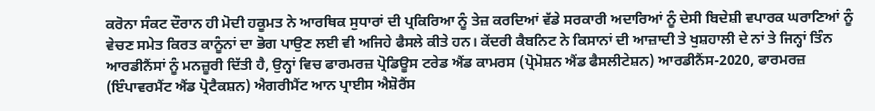ਕਰੋਨਾ ਸੰਕਟ ਦੌਰਾਨ ਹੀ ਮੋਦੀ ਹਕੂਮਤ ਨੇ ਆਰਥਿਕ ਸੁਧਾਰਾਂ ਦੀ ਪ੍ਰਕਿਰਿਆ ਨੂੰ ਤੇਜ਼ ਕਰਦਿਆਂ ਵੱਡੇ ਸਰਕਾਰੀ ਅਦਾਰਿਆਂ ਨੂੰ ਦੇਸੀ ਬਿਦੇਸ਼ੀ ਵਪਾਰਕ ਘਰਾਣਿਆਂ ਨੂੰ ਵੇਚਣ ਸਮੇਤ ਕਿਰਤ ਕਾਨੂੰਨਾਂ ਦਾ ਭੋਗ ਪਾਉਣ ਲਈ ਵੀ ਅਜਿਹੇ ਫੈਸਲੇ ਕੀਤੇ ਹਨ। ਕੇਂਦਰੀ ਕੈਬਨਿਟ ਨੇ ਕਿਸਾਨਾਂ ਦੀ ਆਜ਼ਾਦੀ ਤੇ ਖੁਸ਼ਹਾਲੀ ਦੇ ਨਾਂ ਤੇ ਜਿਨ੍ਹਾਂ ਤਿੰਨ ਆਰਡੀਨੈਂਸਾਂ ਨੂੰ ਮਨਜ਼ੂਰੀ ਦਿੱਤੀ ਹੈ, ਉਨ੍ਹਾਂ ਵਿਚ ਫਾਰਮਰਜ਼ ਪ੍ਰੋਡਿਊਸ ਟਰੇਡ ਐਂਡ ਕਾਮਰਸ (ਪ੍ਰੋਮੋਸ਼ਨ ਐਂਡ ਫੈਸਲੀਟੇਸ਼ਨ) ਆਰਡੀਨੈਂਸ-2020, ਫਾਰਮਰਜ਼ (ਇੰਪਾਵਰਮੈਂਟ ਐਂਡ ਪ੍ਰੋਟੈਕਸ਼ਨ) ਐਗਰੀਮੈਂਟ ਆਨ ਪ੍ਰਾਈਸ ਐਸ਼ੋਰੈਂਸ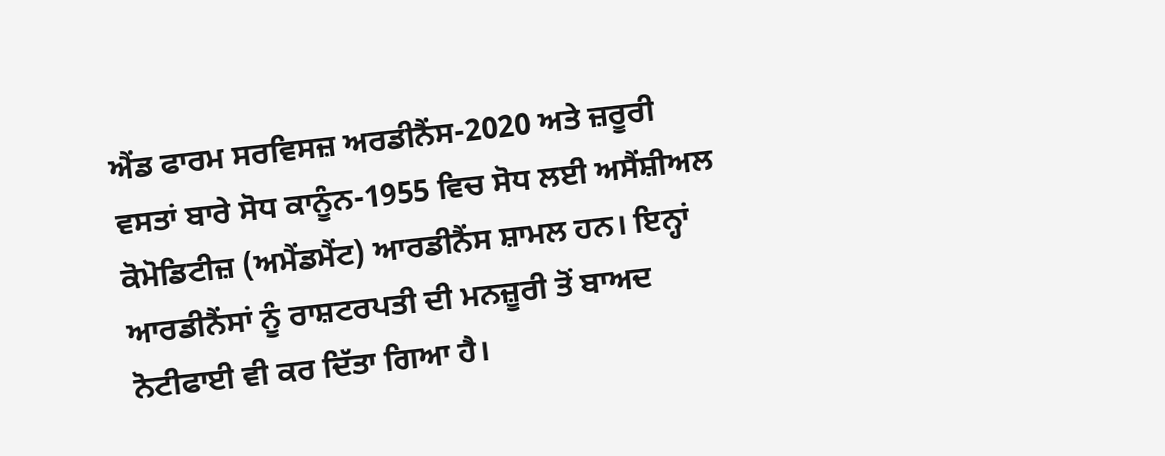ਐਂਡ ਫਾਰਮ ਸਰਵਿਸਜ਼ ਅਰਡੀਨੈਂਸ-2020 ਅਤੇ ਜ਼ਰੂਰੀ ਵਸਤਾਂ ਬਾਰੇ ਸੋਧ ਕਾਨੂੰਨ-1955 ਵਿਚ ਸੋਧ ਲਈ ਅਸੈਂਸ਼ੀਅਲ ਕੋਮੋਡਿਟੀਜ਼ (ਅਮੈਂਡਮੈਂਟ) ਆਰਡੀਨੈਂਸ ਸ਼ਾਮਲ ਹਨ। ਇਨ੍ਹਾਂ ਆਰਡੀਨੈਂਸਾਂ ਨੂੰ ਰਾਸ਼ਟਰਪਤੀ ਦੀ ਮਨਜ਼ੂਰੀ ਤੋਂ ਬਾਅਦ ਨੋਟੀਫਾਈ ਵੀ ਕਰ ਦਿੱਤਾ ਗਿਆ ਹੈ।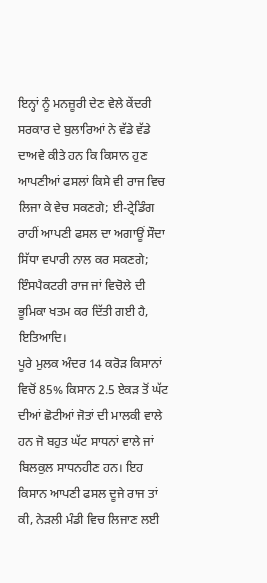ਇਨ੍ਹਾਂ ਨੂੰ ਮਨਜ਼ੂਰੀ ਦੇਣ ਵੇਲੇ ਕੇਂਦਰੀ ਸਰਕਾਰ ਦੇ ਬੁਲਾਰਿਆਂ ਨੇ ਵੱਡੇ ਵੱਡੇ ਦਾਅਵੇ ਕੀਤੇ ਹਨ ਕਿ ਕਿਸਾਨ ਹੁਣ ਆਪਣੀਆਂ ਫਸਲਾਂ ਕਿਸੇ ਵੀ ਰਾਜ ਵਿਚ ਲਿਜਾ ਕੇ ਵੇਚ ਸਕਣਗੇ; ਈ-ਟ੍ਰੇਡਿੰਗ ਰਾਹੀਂ ਆਪਣੀ ਫਸਲ ਦਾ ਅਗਾਊਂ ਸੌਦਾ ਸਿੱਧਾ ਵਪਾਰੀ ਨਾਲ ਕਰ ਸਕਣਗੇ; ਇੰਸਪੈਕਟਰੀ ਰਾਜ ਜਾਂ ਵਿਚੋਲੇ ਦੀ ਭੂਮਿਕਾ ਖਤਮ ਕਰ ਦਿੱਤੀ ਗਈ ਹੈ, ਇਤਿਆਦਿ।
ਪੂਰੇ ਮੁਲਕ ਅੰਦਰ 14 ਕਰੋੜ ਕਿਸਾਨਾਂ ਵਿਚੋਂ 85% ਕਿਸਾਨ 2.5 ਏਕੜ ਤੋਂ ਘੱਟ ਦੀਆਂ ਛੋਟੀਆਂ ਜੋਤਾਂ ਦੀ ਮਾਲਕੀ ਵਾਲੇ ਹਨ ਜੋ ਬਹੁਤ ਘੱਟ ਸਾਧਨਾਂ ਵਾਲੇ ਜਾਂ ਬਿਲਕੁਲ ਸਾਧਨਹੀਣ ਹਨ। ਇਹ ਕਿਸਾਨ ਆਪਣੀ ਫਸਲ ਦੂਜੇ ਰਾਜ ਤਾਂ ਕੀ, ਨੇੜਲੀ ਮੰਡੀ ਵਿਚ ਲਿਜਾਣ ਲਈ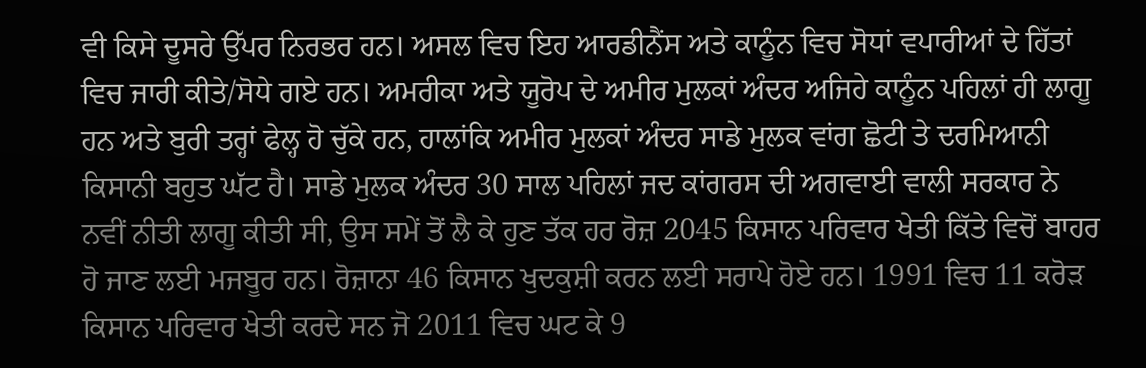ਵੀ ਕਿਸੇ ਦੂਸਰੇ ਉੱਪਰ ਨਿਰਭਰ ਹਨ। ਅਸਲ ਵਿਚ ਇਹ ਆਰਡੀਨੈਂਸ ਅਤੇ ਕਾਨੂੰਨ ਵਿਚ ਸੋਧਾਂ ਵਪਾਰੀਆਂ ਦੇ ਹਿੱਤਾਂ ਵਿਚ ਜਾਰੀ ਕੀਤੇ/ਸੋਧੇ ਗਏ ਹਨ। ਅਮਰੀਕਾ ਅਤੇ ਯੂਰੋਪ ਦੇ ਅਮੀਰ ਮੁਲਕਾਂ ਅੰਦਰ ਅਜਿਹੇ ਕਾਨੂੰਨ ਪਹਿਲਾਂ ਹੀ ਲਾਗੂ ਹਨ ਅਤੇ ਬੁਰੀ ਤਰ੍ਹਾਂ ਫੇਲ੍ਹ ਹੋ ਚੁੱਕੇ ਹਨ, ਹਾਲਾਂਕਿ ਅਮੀਰ ਮੁਲਕਾਂ ਅੰਦਰ ਸਾਡੇ ਮੁਲਕ ਵਾਂਗ ਛੋਟੀ ਤੇ ਦਰਮਿਆਨੀ ਕਿਸਾਨੀ ਬਹੁਤ ਘੱਟ ਹੈ। ਸਾਡੇ ਮੁਲਕ ਅੰਦਰ 30 ਸਾਲ ਪਹਿਲਾਂ ਜਦ ਕਾਂਗਰਸ ਦੀ ਅਗਵਾਈ ਵਾਲੀ ਸਰਕਾਰ ਨੇ ਨਵੀਂ ਨੀਤੀ ਲਾਗੂ ਕੀਤੀ ਸੀ, ਉਸ ਸਮੇਂ ਤੋਂ ਲੈ ਕੇ ਹੁਣ ਤੱਕ ਹਰ ਰੋਜ਼ 2045 ਕਿਸਾਨ ਪਰਿਵਾਰ ਖੇਤੀ ਕਿੱਤੇ ਵਿਚੋਂ ਬਾਹਰ ਹੋ ਜਾਣ ਲਈ ਮਜਬੂਰ ਹਨ। ਰੋਜ਼ਾਨਾ 46 ਕਿਸਾਨ ਖੁਦਕੁਸ਼ੀ ਕਰਨ ਲਈ ਸਰਾਪੇ ਹੋਏ ਹਨ। 1991 ਵਿਚ 11 ਕਰੋੜ ਕਿਸਾਨ ਪਰਿਵਾਰ ਖੇਤੀ ਕਰਦੇ ਸਨ ਜੋ 2011 ਵਿਚ ਘਟ ਕੇ 9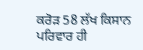ਕਰੋੜ 58 ਲੱਖ ਕਿਸਾਨ ਪਰਿਵਾਰ ਹੀ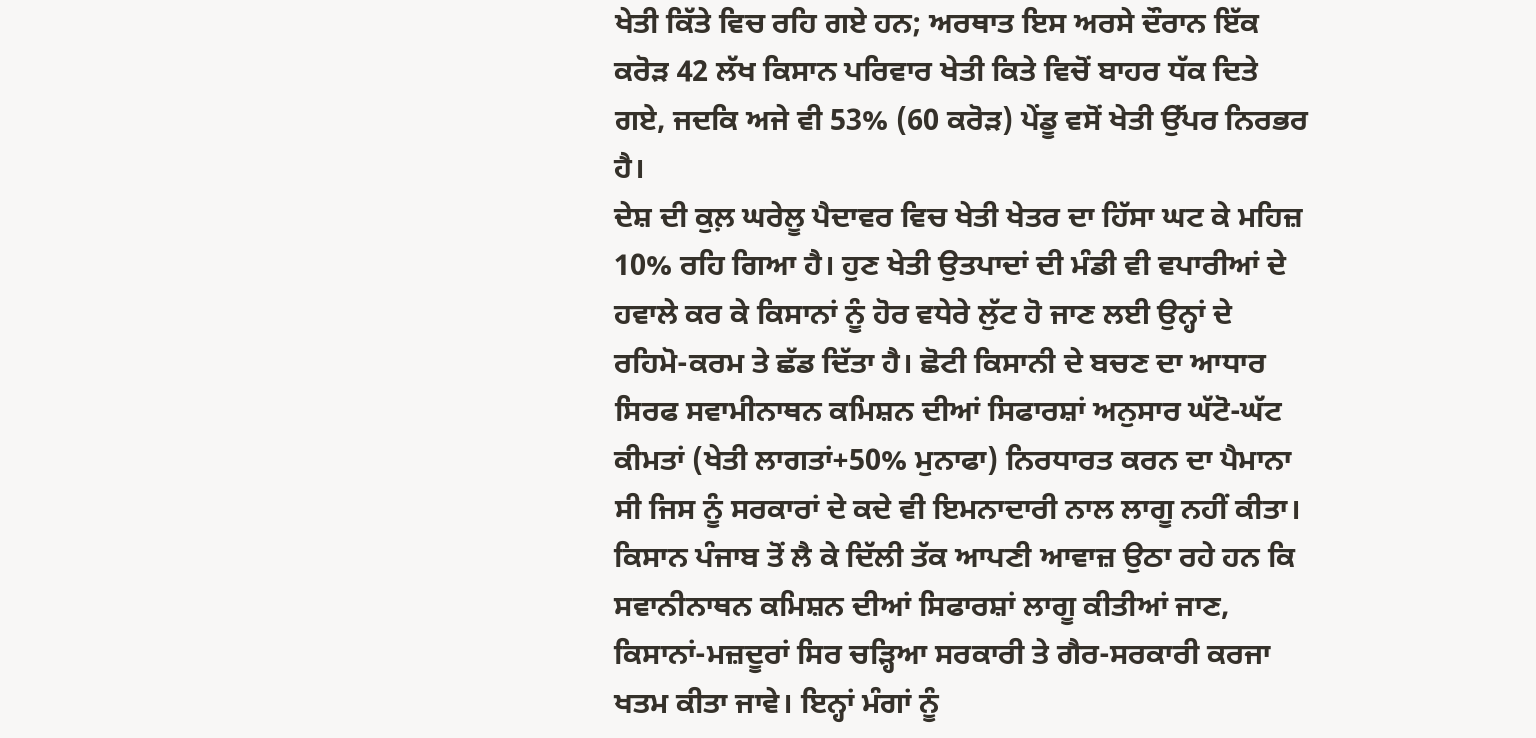ਖੇਤੀ ਕਿੱਤੇ ਵਿਚ ਰਹਿ ਗਏ ਹਨ; ਅਰਥਾਤ ਇਸ ਅਰਸੇ ਦੌਰਾਨ ਇੱਕ ਕਰੋੜ 42 ਲੱਖ ਕਿਸਾਨ ਪਰਿਵਾਰ ਖੇਤੀ ਕਿਤੇ ਵਿਚੋਂ ਬਾਹਰ ਧੱਕ ਦਿਤੇ ਗਏ, ਜਦਕਿ ਅਜੇ ਵੀ 53% (60 ਕਰੋੜ) ਪੇਂਡੂ ਵਸੋਂ ਖੇਤੀ ਉੱਪਰ ਨਿਰਭਰ ਹੈ।
ਦੇਸ਼ ਦੀ ਕੁਲ਼ ਘਰੇਲੂ ਪੈਦਾਵਰ ਵਿਚ ਖੇਤੀ ਖੇਤਰ ਦਾ ਹਿੱਸਾ ਘਟ ਕੇ ਮਹਿਜ਼ 10% ਰਹਿ ਗਿਆ ਹੈ। ਹੁਣ ਖੇਤੀ ਉਤਪਾਦਾਂ ਦੀ ਮੰਡੀ ਵੀ ਵਪਾਰੀਆਂ ਦੇ ਹਵਾਲੇ ਕਰ ਕੇ ਕਿਸਾਨਾਂ ਨੂੰ ਹੋਰ ਵਧੇਰੇ ਲੁੱਟ ਹੋ ਜਾਣ ਲਈ ਉਨ੍ਹਾਂ ਦੇ ਰਹਿਮੋ-ਕਰਮ ਤੇ ਛੱਡ ਦਿੱਤਾ ਹੈ। ਛੋਟੀ ਕਿਸਾਨੀ ਦੇ ਬਚਣ ਦਾ ਆਧਾਰ ਸਿਰਫ ਸਵਾਮੀਨਾਥਨ ਕਮਿਸ਼ਨ ਦੀਆਂ ਸਿਫਾਰਸ਼ਾਂ ਅਨੁਸਾਰ ਘੱਟੋ-ਘੱਟ ਕੀਮਤਾਂ (ਖੇਤੀ ਲਾਗਤਾਂ+50% ਮੁਨਾਫਾ) ਨਿਰਧਾਰਤ ਕਰਨ ਦਾ ਪੈਮਾਨਾ ਸੀ ਜਿਸ ਨੂੰ ਸਰਕਾਰਾਂ ਦੇ ਕਦੇ ਵੀ ਇਮਨਾਦਾਰੀ ਨਾਲ ਲਾਗੂ ਨਹੀਂ ਕੀਤਾ। ਕਿਸਾਨ ਪੰਜਾਬ ਤੋਂ ਲੈ ਕੇ ਦਿੱਲੀ ਤੱਕ ਆਪਣੀ ਆਵਾਜ਼ ਉਠਾ ਰਹੇ ਹਨ ਕਿ ਸਵਾਨੀਨਾਥਨ ਕਮਿਸ਼ਨ ਦੀਆਂ ਸਿਫਾਰਸ਼ਾਂ ਲਾਗੂ ਕੀਤੀਆਂ ਜਾਣ, ਕਿਸਾਨਾਂ-ਮਜ਼ਦੂਰਾਂ ਸਿਰ ਚੜ੍ਹਿਆ ਸਰਕਾਰੀ ਤੇ ਗੈਰ-ਸਰਕਾਰੀ ਕਰਜਾ ਖਤਮ ਕੀਤਾ ਜਾਵੇ। ਇਨ੍ਹਾਂ ਮੰਗਾਂ ਨੂੰ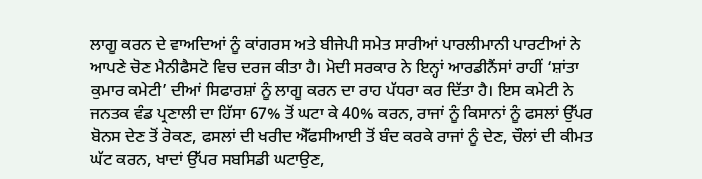ਲਾਗੂ ਕਰਨ ਦੇ ਵਾਅਦਿਆਂ ਨੂੰ ਕਾਂਗਰਸ ਅਤੇ ਬੀਜੇਪੀ ਸਮੇਤ ਸਾਰੀਆਂ ਪਾਰਲੀਮਾਨੀ ਪਾਰਟੀਆਂ ਨੇ ਆਪਣੇ ਚੋਣ ਮੈਨੀਫੈਸਟੋ ਵਿਚ ਦਰਜ ਕੀਤਾ ਹੈ। ਮੋਦੀ ਸਰਕਾਰ ਨੇ ਇਨ੍ਹਾਂ ਆਰਡੀਨੈਂਸਾਂ ਰਾਹੀਂ ‘ਸ਼ਾਂਤਾ ਕੁਮਾਰ ਕਮੇਟੀ’ ਦੀਆਂ ਸਿਫਾਰਸ਼ਾਂ ਨੂੰ ਲਾਗੂ ਕਰਨ ਦਾ ਰਾਹ ਪੱਧਰਾ ਕਰ ਦਿੱਤਾ ਹੈ। ਇਸ ਕਮੇਟੀ ਨੇ ਜਨਤਕ ਵੰਡ ਪ੍ਰਣਾਲੀ ਦਾ ਹਿੱਸਾ 67% ਤੋਂ ਘਟਾ ਕੇ 40% ਕਰਨ, ਰਾਜਾਂ ਨੂੰ ਕਿਸਾਨਾਂ ਨੂੰ ਫਸਲਾਂ ਉੱਪਰ ਬੋਨਸ ਦੇਣ ਤੋਂ ਰੋਕਣ, ਫਸਲਾਂ ਦੀ ਖਰੀਦ ਐੱਫਸੀਆਈ ਤੋਂ ਬੰਦ ਕਰਕੇ ਰਾਜਾਂ ਨੂੰ ਦੇਣ, ਚੌਲਾਂ ਦੀ ਕੀਮਤ ਘੱਟ ਕਰਨ, ਖਾਦਾਂ ਉੱਪਰ ਸਬਸਿਡੀ ਘਟਾਉਣ,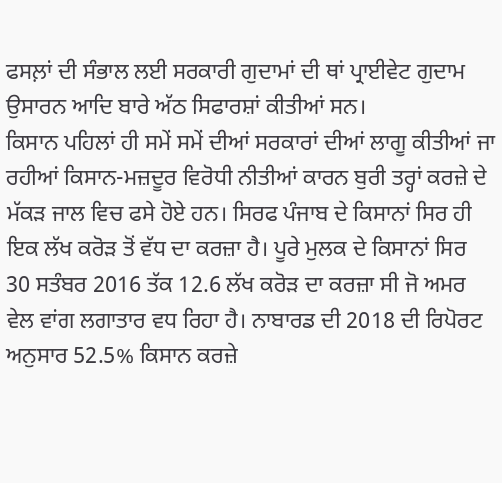ਫਸਲ਼ਾਂ ਦੀ ਸੰਭਾਲ ਲਈ ਸਰਕਾਰੀ ਗੁਦਾਮਾਂ ਦੀ ਥਾਂ ਪ੍ਰਾਈਵੇਟ ਗੁਦਾਮ ਉਸਾਰਨ ਆਦਿ ਬਾਰੇ ਅੱਠ ਸਿਫਾਰਸ਼ਾਂ ਕੀਤੀਆਂ ਸਨ।
ਕਿਸਾਨ ਪਹਿਲਾਂ ਹੀ ਸਮੇਂ ਸਮੇਂ ਦੀਆਂ ਸਰਕਾਰਾਂ ਦੀਆਂ ਲਾਗੂ ਕੀਤੀਆਂ ਜਾ ਰਹੀਆਂ ਕਿਸਾਨ-ਮਜ਼ਦੂਰ ਵਿਰੋਧੀ ਨੀਤੀਆਂ ਕਾਰਨ ਬੁਰੀ ਤਰ੍ਹਾਂ ਕਰਜ਼ੇ ਦੇ ਮੱਕੜ ਜਾਲ ਵਿਚ ਫਸੇ ਹੋਏ ਹਨ। ਸਿਰਫ ਪੰਜਾਬ ਦੇ ਕਿਸਾਨਾਂ ਸਿਰ ਹੀ ਇਕ ਲੱਖ ਕਰੋੜ ਤੋਂ ਵੱਧ ਦਾ ਕਰਜ਼ਾ ਹੈ। ਪੂਰੇ ਮੁਲਕ ਦੇ ਕਿਸਾਨਾਂ ਸਿਰ 30 ਸਤੰਬਰ 2016 ਤੱਕ 12.6 ਲੱਖ ਕਰੋੜ ਦਾ ਕਰਜ਼ਾ ਸੀ ਜੋ ਅਮਰ ਵੇਲ ਵਾਂਗ ਲਗਾਤਾਰ ਵਧ ਰਿਹਾ ਹੈ। ਨਾਬਾਰਡ ਦੀ 2018 ਦੀ ਰਿਪੋਰਟ ਅਨੁਸਾਰ 52.5% ਕਿਸਾਨ ਕਰਜ਼ੇ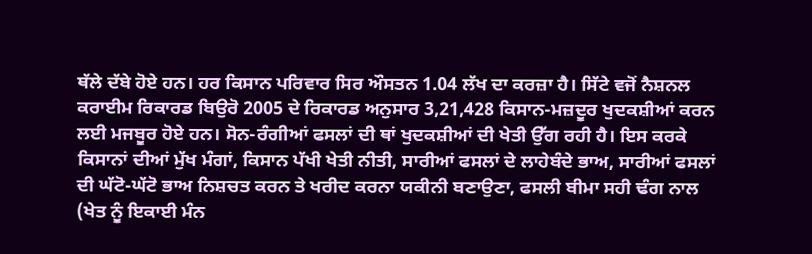ਥੱਲੇ ਦੱਬੇ ਹੋਏ ਹਨ। ਹਰ ਕਿਸਾਨ ਪਰਿਵਾਰ ਸਿਰ ਔਸਤਨ 1.04 ਲੱਖ ਦਾ ਕਰਜ਼ਾ ਹੈ। ਸਿੱਟੇ ਵਜੋਂ ਨੈਸ਼ਨਲ ਕਰਾਈਮ ਰਿਕਾਰਡ ਬਿਉਰੋ 2005 ਦੇ ਰਿਕਾਰਡ ਅਨੁਸਾਰ 3,21,428 ਕਿਸਾਨ-ਮਜ਼ਦੂਰ ਖੁਦਕਸ਼ੀਆਂ ਕਰਨ ਲਈ ਮਜਬੂਰ ਹੋਏ ਹਨ। ਸੋਨ-ਰੰਗੀਆਂ ਫਸਲਾਂ ਦੀ ਥਾਂ ਖੁਦਕਸ਼ੀਆਂ ਦੀ ਖੇਤੀ ਉੱਗ ਰਹੀ ਹੈ। ਇਸ ਕਰਕੇ ਕਿਸਾਨਾਂ ਦੀਆਂ ਮੁੱਖ ਮੰਗਾਂ, ਕਿਸਾਨ ਪੱਖੀ ਖੇਤੀ ਨੀਤੀ, ਸਾਰੀਆਂ ਫਸਲਾਂ ਦੇ ਲਾਹੇਬੰਦੇ ਭਾਅ, ਸਾਰੀਆਂ ਫਸਲਾਂ ਦੀ ਘੱਟੋ-ਘੱਟੋ ਭਾਅ ਨਿਸ਼ਚਤ ਕਰਨ ਤੇ ਖਰੀਦ ਕਰਨਾ ਯਕੀਨੀ ਬਣਾਉਣਾ, ਫਸਲੀ ਬੀਮਾ ਸਹੀ ਢੰਗ ਨਾਲ (ਖੇਤ ਨੂੰ ਇਕਾਈ ਮੰਨ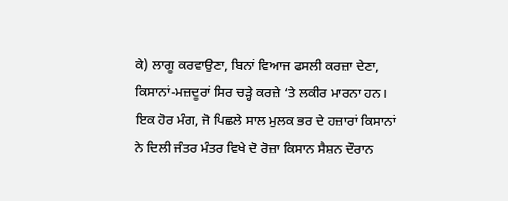ਕੇ) ਲਾਗੂ ਕਰਵਾਉਣਾ, ਬਿਨਾਂ ਵਿਆਜ ਫਸਲੀ ਕਰਜ਼ਾ ਦੇਣਾ, ਕਿਸਾਨਾਂ-ਮਜ਼ਦੂਰਾਂ ਸਿਰ ਚੜ੍ਹੇ ਕਰਜ਼ੇ ‘ਤੇ ਲਕੀਰ ਮਾਰਨਾ ਹਨ। ਇਕ ਹੋਰ ਮੰਗ, ਜੋ ਪਿਛਲੇ ਸਾਲ ਮੁਲਕ ਭਰ ਦੇ ਹਜ਼ਾਰਾਂ ਕਿਸਾਨਾਂ ਨੇ ਦਿਲੀ ਜੰਤਰ ਮੰਤਰ ਵਿਖੇ ਦੋ ਰੋਜ਼ਾ ਕਿਸਾਨ ਸੈਸ਼ਨ ਦੌਰਾਨ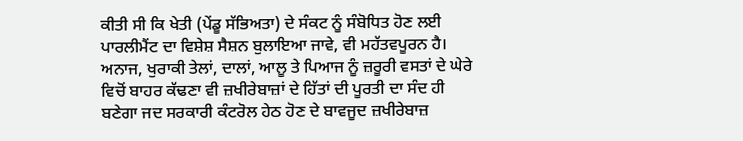ਕੀਤੀ ਸੀ ਕਿ ਖੇਤੀ (ਪੇਂਡੂ ਸੱਭਿਅਤਾ) ਦੇ ਸੰਕਟ ਨੂੰ ਸੰਬੋਧਿਤ ਹੋਣ ਲਈ ਪਾਰਲੀਮੈਂਟ ਦਾ ਵਿਸ਼ੇਸ਼ ਸੈਸ਼ਨ ਬੁਲਾਇਆ ਜਾਵੇ, ਵੀ ਮਹੱਤਵਪੂਰਨ ਹੈ।
ਅਨਾਜ, ਖੁਰਾਕੀ ਤੇਲਾਂ, ਦਾਲਾਂ, ਆਲੂ ਤੇ ਪਿਆਜ ਨੂੰ ਜ਼ਰੂਰੀ ਵਸਤਾਂ ਦੇ ਘੇਰੇ ਵਿਚੋਂ ਬਾਹਰ ਕੱਢਣਾ ਵੀ ਜ਼ਖੀਰੇਬਾਜ਼ਾਂ ਦੇ ਹਿੱਤਾਂ ਦੀ ਪੂਰਤੀ ਦਾ ਸੰਦ ਹੀ ਬਣੇਗਾ ਜਦ ਸਰਕਾਰੀ ਕੰਟਰੋਲ ਹੇਠ ਹੋਣ ਦੇ ਬਾਵਜੂਦ ਜ਼ਖੀਰੇਬਾਜ਼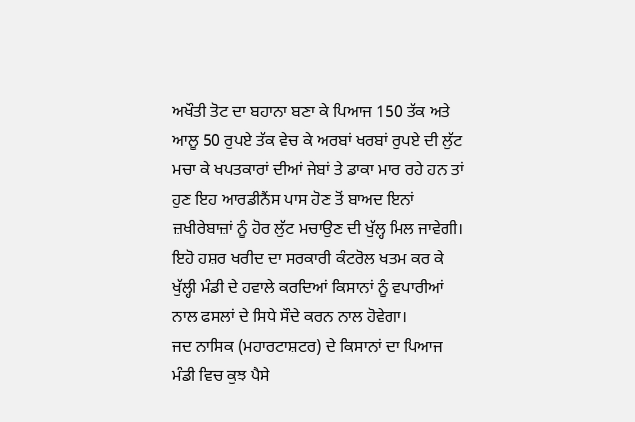ਅਖੌਤੀ ਤੋਟ ਦਾ ਬਹਾਨਾ ਬਣਾ ਕੇ ਪਿਆਜ 150 ਤੱਕ ਅਤੇ ਆਲੂ 50 ਰੁਪਏ ਤੱਕ ਵੇਚ ਕੇ ਅਰਬਾਂ ਖਰਬਾਂ ਰੁਪਏ ਦੀ ਲੁੱਟ ਮਚਾ ਕੇ ਖਪਤਕਾਰਾਂ ਦੀਆਂ ਜੇਬਾਂ ਤੇ ਡਾਕਾ ਮਾਰ ਰਹੇ ਹਨ ਤਾਂ ਹੁਣ ਇਹ ਆਰਡੀਨੈਂਸ ਪਾਸ ਹੋਣ ਤੋਂ ਬਾਅਦ ਇਨਾਂ ਜ਼ਖੀਰੇਬਾਜ਼ਾਂ ਨੂੰ ਹੋਰ ਲੁੱਟ ਮਚਾਉਣ ਦੀ ਖੁੱਲ੍ਹ ਮਿਲ ਜਾਵੇਗੀ। ਇਹੋ ਹਸ਼ਰ ਖਰੀਦ ਦਾ ਸਰਕਾਰੀ ਕੰਟਰੋਲ ਖਤਮ ਕਰ ਕੇ ਖੁੱਲ੍ਹੀ ਮੰਡੀ ਦੇ ਹਵਾਲੇ ਕਰਦਿਆਂ ਕਿਸਾਨਾਂ ਨੂੰ ਵਪਾਰੀਆਂ ਨਾਲ ਫਸਲਾਂ ਦੇ ਸਿਧੇ ਸੌਦੇ ਕਰਨ ਨਾਲ ਹੋਵੇਗਾ।
ਜਦ ਨਾਸਿਕ (ਮਹਾਰਟਾਸ਼ਟਰ) ਦੇ ਕਿਸਾਨਾਂ ਦਾ ਪਿਆਜ ਮੰਡੀ ਵਿਚ ਕੁਝ ਪੈਸੇ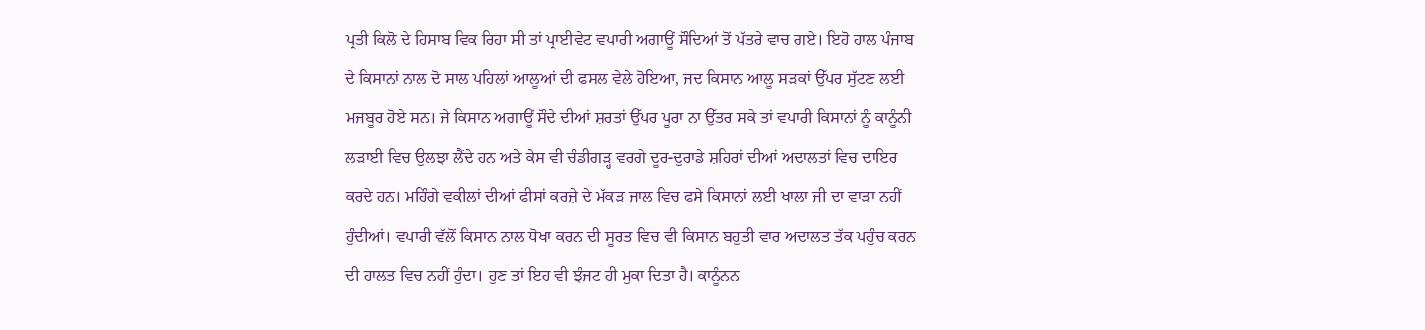ਪ੍ਰਤੀ ਕਿਲੋ ਦੇ ਹਿਸਾਬ ਵਿਕ ਰਿਹਾ ਸੀ ਤਾਂ ਪ੍ਰਾਈਵੇਟ ਵਪਾਰੀ ਅਗਾਊਂ ਸੌਦਿਆਂ ਤੋਂ ਪੱਤਰੇ ਵਾਚ ਗਏ। ਇਹੋ ਹਾਲ ਪੰਜਾਬ ਦੇ ਕਿਸਾਨਾਂ ਨਾਲ ਦੋ ਸਾਲ ਪਹਿਲਾਂ ਆਲੂਆਂ ਦੀ ਫਸਲ ਵੇਲੇ ਹੋਇਆ, ਜਦ ਕਿਸਾਨ ਆਲੂ ਸੜਕਾਂ ਉੱਪਰ ਸੁੱਟਣ ਲਈ ਮਜਬੂਰ ਹੋਏ ਸਨ। ਜੇ ਕਿਸਾਨ ਅਗਾਊਂ ਸੌਦੇ ਦੀਆਂ ਸ਼ਰਤਾਂ ਉੱਪਰ ਪੂਰਾ ਨਾ ਉੱਤਰ ਸਕੇ ਤਾਂ ਵਪਾਰੀ ਕਿਸਾਨਾਂ ਨੂੰ ਕਾਨੂੰਨੀ ਲੜਾਈ ਵਿਚ ਉਲਝਾ ਲੈਂਦੇ ਹਨ ਅਤੇ ਕੇਸ ਵੀ ਚੰਡੀਗੜ੍ਹ ਵਰਗੇ ਦੂਰ-ਦੁਰਾਡੇ ਸ਼ਹਿਰਾਂ ਦੀਆਂ ਅਦਾਲਤਾਂ ਵਿਚ ਦਾਇਰ ਕਰਦੇ ਹਨ। ਮਹਿੰਗੇ ਵਕੀਲਾਂ ਦੀਆਂ ਫੀਸਾਂ ਕਰਜ਼ੇ ਦੇ ਮੱਕੜ ਜਾਲ ਵਿਚ ਫਸੇ ਕਿਸਾਨਾਂ ਲਈ ਖਾਲਾ ਜੀ ਦਾ ਵਾੜਾ ਨਹੀਂ ਹੁੰਦੀਆਂ। ਵਪਾਰੀ ਵੱਲੋਂ ਕਿਸਾਨ ਨਾਲ ਧੋਖਾ ਕਰਨ ਦੀ ਸੂਰਤ ਵਿਚ ਵੀ ਕਿਸਾਨ ਬਹੁਤੀ ਵਾਰ ਅਦਾਲਤ ਤੱਕ ਪਹੁੰਚ ਕਰਨ ਦੀ ਹਾਲਤ ਵਿਚ ਨਹੀਂ ਹੁੰਦਾ। ਹੁਣ ਤਾਂ ਇਹ ਵੀ ਝੰਜਟ ਹੀ ਮੁਕਾ ਦਿਤਾ ਹੈ। ਕਾਨੂੰਨਨ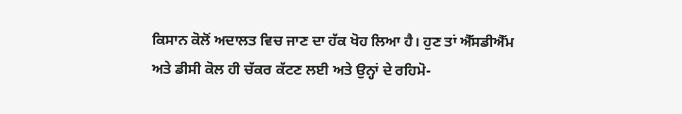ਕਿਸਾਨ ਕੋਲੋਂ ਅਦਾਲਤ ਵਿਚ ਜਾਣ ਦਾ ਹੱਕ ਖੋਹ ਲਿਆ ਹੈ। ਹੁਣ ਤਾਂ ਐੱਸਡੀਐੱਮ ਅਤੇ ਡੀਸੀ ਕੋਲ ਹੀ ਚੱਕਰ ਕੱਟਣ ਲਈ ਅਤੇ ਉਨ੍ਹਾਂ ਦੇ ਰਹਿਮੋ-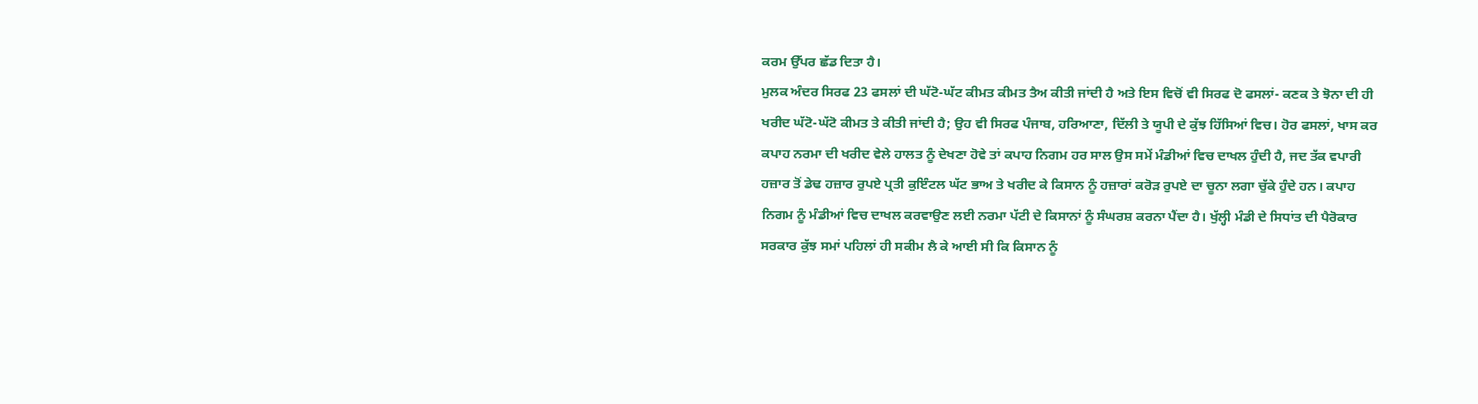ਕਰਮ ਉੱਪਰ ਛੱਡ ਦਿਤਾ ਹੈ।
ਮੁਲਕ ਅੰਦਰ ਸਿਰਫ 23 ਫਸਲਾਂ ਦੀ ਘੱਟੋ-ਘੱਟ ਕੀਮਤ ਕੀਮਤ ਤੈਅ ਕੀਤੀ ਜਾਂਦੀ ਹੈ ਅਤੇ ਇਸ ਵਿਚੋਂ ਵੀ ਸਿਰਫ ਦੋ ਫਸਲਾਂ- ਕਣਕ ਤੇ ਝੋਨਾ ਦੀ ਹੀ ਖਰੀਦ ਘੱਟੋ-ਘੱਟੋ ਕੀਮਤ ਤੇ ਕੀਤੀ ਜਾਂਦੀ ਹੈ; ਉਹ ਵੀ ਸਿਰਫ ਪੰਜਾਬ, ਹਰਿਆਣਾ, ਦਿੱਲੀ ਤੇ ਯੂਪੀ ਦੇ ਕੁੱਝ ਹਿੱਸਿਆਂ ਵਿਚ। ਹੋਰ ਫਸਲਾਂ, ਖਾਸ ਕਰ ਕਪਾਹ ਨਰਮਾ ਦੀ ਖਰੀਦ ਵੇਲੇ ਹਾਲਤ ਨੂੰ ਦੇਖਣਾ ਹੋਵੇ ਤਾਂ ਕਪਾਹ ਨਿਗਮ ਹਰ ਸਾਲ ਉਸ ਸਮੇਂ ਮੰਡੀਆਂ ਵਿਚ ਦਾਖਲ ਹੁੰਦੀ ਹੈ, ਜਦ ਤੱਕ ਵਪਾਰੀ ਹਜ਼ਾਰ ਤੋਂ ਡੇਢ ਹਜ਼ਾਰ ਰੁਪਏ ਪ੍ਰਤੀ ਕੁਇੰਟਲ ਘੱਟ ਭਾਅ ਤੇ ਖਰੀਦ ਕੇ ਕਿਸਾਨ ਨੂੰ ਹਜ਼ਾਰਾਂ ਕਰੋੜ ਰੁਪਏ ਦਾ ਚੂਨਾ ਲਗਾ ਚੁੱਕੇ ਹੁੰਦੇ ਹਨ। ਕਪਾਹ ਨਿਗਮ ਨੂੰ ਮੰਡੀਆਂ ਵਿਚ ਦਾਖਲ ਕਰਵਾਉਣ ਲਈ ਨਰਮਾ ਪੱਟੀ ਦੇ ਕਿਸਾਨਾਂ ਨੂੰ ਸੰਘਰਸ਼ ਕਰਨਾ ਪੈਂਦਾ ਹੈ। ਖੁੱਲ੍ਹੀ ਮੰਡੀ ਦੇ ਸਿਧਾਂਤ ਦੀ ਪੈਰੋਕਾਰ ਸਰਕਾਰ ਕੁੱਝ ਸਮਾਂ ਪਹਿਲਾਂ ਹੀ ਸਕੀਮ ਲੈ ਕੇ ਆਈ ਸੀ ਕਿ ਕਿਸਾਨ ਨੂੰ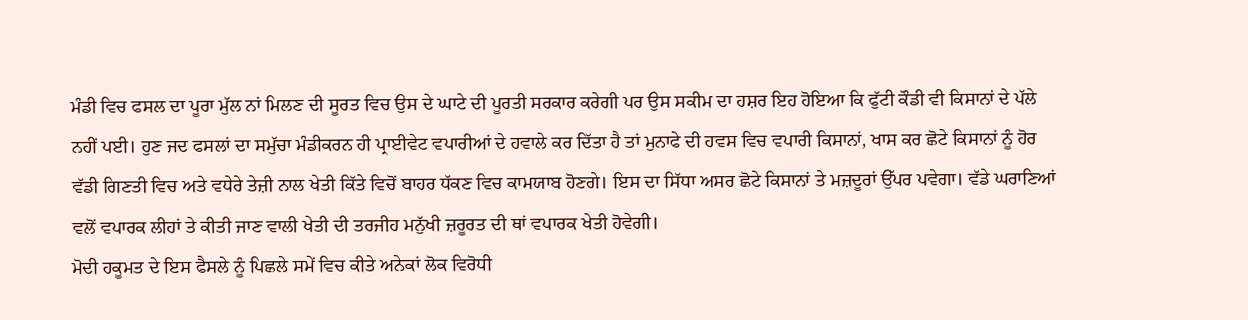ਮੰਡੀ ਵਿਚ ਫਸਲ ਦਾ ਪੂਰਾ ਮੁੱਲ ਨਾਂ ਮਿਲਣ ਦੀ ਸੂਰਤ ਵਿਚ ਉਸ ਦੇ ਘਾਟੇ ਦੀ ਪੂਰਤੀ ਸਰਕਾਰ ਕਰੇਗੀ ਪਰ ਉਸ ਸਕੀਮ ਦਾ ਹਸ਼ਰ ਇਹ ਹੋਇਆ ਕਿ ਫੁੱਟੀ ਕੌਡੀ ਵੀ ਕਿਸਾਨਾਂ ਦੇ ਪੱਲੇ ਨਹੀਂ ਪਈ। ਹੁਣ ਜਦ ਫਸਲਾਂ ਦਾ ਸਮੁੱਚਾ ਮੰਡੀਕਰਨ ਹੀ ਪ੍ਰਾਈਵੇਟ ਵਪਾਰੀਆਂ ਦੇ ਹਵਾਲੇ ਕਰ ਦਿੱਤਾ ਹੈ ਤਾਂ ਮੁਨਾਫੇ ਦੀ ਹਵਸ ਵਿਚ ਵਪਾਰੀ ਕਿਸਾਨਾਂ, ਖਾਸ ਕਰ ਛੋਟੇ ਕਿਸਾਨਾਂ ਨੂੰ ਹੋਰ ਵੱਡੀ ਗਿਣਤੀ ਵਿਚ ਅਤੇ ਵਧੇਰੇ ਤੇਜ਼ੀ ਨਾਲ ਖੇਤੀ ਕਿੱਤੇ ਵਿਚੋਂ ਬਾਹਰ ਧੱਕਣ ਵਿਚ ਕਾਮਯਾਬ ਹੋਣਗੇ। ਇਸ ਦਾ ਸਿੱਧਾ ਅਸਰ ਛੋਟੇ ਕਿਸਾਨਾਂ ਤੇ ਮਜ਼ਦੂਰਾਂ ਉੱਪਰ ਪਵੇਗਾ। ਵੱਡੇ ਘਰਾਣਿਆਂ ਵਲੋਂ ਵਪਾਰਕ ਲੀਹਾਂ ਤੇ ਕੀਤੀ ਜਾਣ ਵਾਲੀ ਖੇਤੀ ਦੀ ਤਰਜੀਹ ਮਨੁੱਖੀ ਜ਼ਰੂਰਤ ਦੀ ਥਾਂ ਵਪਾਰਕ ਖੇਤੀ ਹੋਵੇਗੀ।
ਮੋਦੀ ਹਕੂਮਤ ਦੇ ਇਸ ਫੈਸਲੇ ਨੂੰ ਪਿਛਲੇ ਸਮੇਂ ਵਿਚ ਕੀਤੇ ਅਨੇਕਾਂ ਲੋਕ ਵਿਰੋਧੀ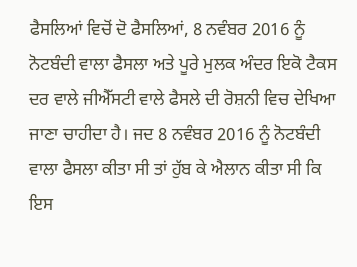ਫੈਸਲਿਆਂ ਵਿਚੋਂ ਦੋ ਫੈਸਲਿਆਂ, 8 ਨਵੰਬਰ 2016 ਨੂੰ ਨੋਟਬੰਦੀ ਵਾਲਾ ਫੈਸਲਾ ਅਤੇ ਪੂਰੇ ਮੁਲਕ ਅੰਦਰ ਇਕੋ ਟੈਕਸ ਦਰ ਵਾਲੇ ਜੀਐੱਸਟੀ ਵਾਲੇ ਫੈਸਲੇ ਦੀ ਰੋਸ਼ਨੀ ਵਿਚ ਦੇਖਿਆ ਜਾਣਾ ਚਾਹੀਦਾ ਹੈ। ਜਦ 8 ਨਵੰਬਰ 2016 ਨੂੰ ਨੋਟਬੰਦੀ ਵਾਲਾ ਫੈਸਲਾ ਕੀਤਾ ਸੀ ਤਾਂ ਹੁੱਬ ਕੇ ਐਲਾਨ ਕੀਤਾ ਸੀ ਕਿ ਇਸ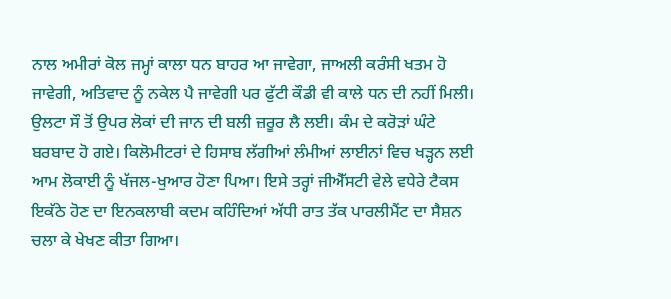ਨਾਲ ਅਮੀਰਾਂ ਕੋਲ ਜਮ੍ਹਾਂ ਕਾਲਾ ਧਨ ਬਾਹਰ ਆ ਜਾਵੇਗਾ, ਜਾਅਲੀ ਕਰੰਸੀ ਖਤਮ ਹੋ ਜਾਵੇਗੀ, ਅਤਿਵਾਦ ਨੂੰ ਨਕੇਲ ਪੈ ਜਾਵੇਗੀ ਪਰ ਫੁੱਟੀ ਕੌਡੀ ਵੀ ਕਾਲੇ ਧਨ ਦੀ ਨਹੀਂ ਮਿਲੀ। ਉਲਟਾ ਸੌ ਤੋਂ ਉਪਰ ਲੋਕਾਂ ਦੀ ਜਾਨ ਦੀ ਬਲੀ ਜ਼ਰੂਰ ਲੈ ਲਈ। ਕੰਮ ਦੇ ਕਰੋੜਾਂ ਘੰਟੇ ਬਰਬਾਦ ਹੋ ਗਏ। ਕਿਲੋਮੀਟਰਾਂ ਦੇ ਹਿਸਾਬ ਲੱਗੀਆਂ ਲੰਮੀਆਂ ਲਾਈਨਾਂ ਵਿਚ ਖੜ੍ਹਨ ਲਈ ਆਮ ਲੋਕਾਈ ਨੂੰ ਖੱਜਲ-ਖੁਆਰ ਹੋਣਾ ਪਿਆ। ਇਸੇ ਤਰ੍ਹਾਂ ਜੀਐੱਸਟੀ ਵੇਲੇ ਵਧੇਰੇ ਟੈਕਸ ਇਕੱਠੇ ਹੋਣ ਦਾ ਇਨਕਲਾਬੀ ਕਦਮ ਕਹਿੰਦਿਆਂ ਅੱਧੀ ਰਾਤ ਤੱਕ ਪਾਰਲੀਮੈਂਟ ਦਾ ਸੈਸ਼ਨ ਚਲਾ ਕੇ ਖੇਖਣ ਕੀਤਾ ਗਿਆ।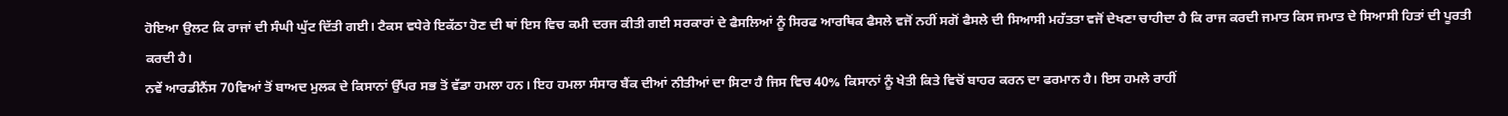ਹੋਇਆ ਉਲਟ ਕਿ ਰਾਜਾਂ ਦੀ ਸੰਘੀ ਘੁੱਟ ਦਿੱਤੀ ਗਈ। ਟੈਕਸ ਵਧੇਰੇ ਇਕੱਠਾ ਹੋਣ ਦੀ ਥਾਂ ਇਸ ਵਿਚ ਕਮੀ ਦਰਜ ਕੀਤੀ ਗਈ ਸਰਕਾਰਾਂ ਦੇ ਫੈਸਲਿਆਂ ਨੂੰ ਸਿਰਫ ਆਰਥਿਕ ਫੈਸਲੇ ਵਜੋਂ ਨਹੀਂ ਸਗੋਂ ਫੈਸਲੇ ਦੀ ਸਿਆਸੀ ਮਹੱਤਤਾ ਵਜੋਂ ਦੇਖਣਾ ਚਾਹੀਦਾ ਹੈ ਕਿ ਰਾਜ ਕਰਦੀ ਜਮਾਤ ਕਿਸ ਜਮਾਤ ਦੇ ਸਿਆਸੀ ਹਿਤਾਂ ਦੀ ਪੂਰਤੀ ਕਰਦੀ ਹੈ।
ਨਵੇਂ ਆਰਡੀਨੈਂਸ 70ਵਿਆਂ ਤੋਂ ਬਾਅਦ ਮੁਲਕ ਦੇ ਕਿਸਾਨਾਂ ਉੱਪਰ ਸਭ ਤੋਂ ਵੱਡਾ ਹਮਲਾ ਹਨ। ਇਹ ਹਮਲਾ ਸੰਸਾਰ ਬੈਂਕ ਦੀਆਂ ਨੀਤੀਆਂ ਦਾ ਸਿਟਾ ਹੈ ਜਿਸ ਵਿਚ 40% ਕਿਸਾਨਾਂ ਨੂੰ ਖੇਤੀ ਕਿਤੇ ਵਿਚੋਂ ਬਾਹਰ ਕਰਨ ਦਾ ਫਰਮਾਨ ਹੈ। ਇਸ ਹਮਲੇ ਰਾਹੀਂ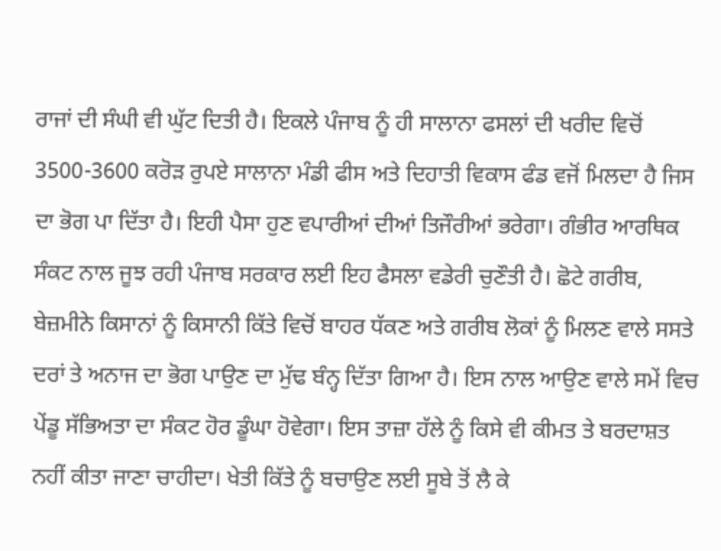ਰਾਜਾਂ ਦੀ ਸੰਘੀ ਵੀ ਘੁੱਟ ਦਿਤੀ ਹੈ। ਇਕਲੇ ਪੰਜਾਬ ਨੂੰ ਹੀ ਸਾਲਾਨਾ ਫਸਲਾਂ ਦੀ ਖਰੀਦ ਵਿਚੋਂ 3500-3600 ਕਰੋੜ ਰੁਪਏ ਸਾਲਾਨਾ ਮੰਡੀ ਫੀਸ ਅਤੇ ਦਿਹਾਤੀ ਵਿਕਾਸ ਫੰਡ ਵਜੋਂ ਮਿਲਦਾ ਹੈ ਜਿਸ ਦਾ ਭੋਗ ਪਾ ਦਿੱਤਾ ਹੈ। ਇਹੀ ਪੈਸਾ ਹੁਣ ਵਪਾਰੀਆਂ ਦੀਆਂ ਤਿਜੌਰੀਆਂ ਭਰੇਗਾ। ਗੰਭੀਰ ਆਰਥਿਕ ਸੰਕਟ ਨਾਲ ਜੂਝ ਰਹੀ ਪੰਜਾਬ ਸਰਕਾਰ ਲਈ ਇਹ ਫੈਸਲਾ ਵਡੇਰੀ ਚੁਣੌਤੀ ਹੈ। ਛੋਟੇ ਗਰੀਬ, ਬੇਜ਼ਮੀਨੇ ਕਿਸਾਨਾਂ ਨੂੰ ਕਿਸਾਨੀ ਕਿੱਤੇ ਵਿਚੋਂ ਬਾਹਰ ਧੱਕਣ ਅਤੇ ਗਰੀਬ ਲੋਕਾਂ ਨੂੰ ਮਿਲਣ ਵਾਲੇ ਸਸਤੇ ਦਰਾਂ ਤੇ ਅਨਾਜ ਦਾ ਭੋਗ ਪਾਉਣ ਦਾ ਮੁੱਢ ਬੰਨ੍ਹ ਦਿੱਤਾ ਗਿਆ ਹੈ। ਇਸ ਨਾਲ ਆਉਣ ਵਾਲੇ ਸਮੇਂ ਵਿਚ ਪੇਂਡੂ ਸੱਭਿਅਤਾ ਦਾ ਸੰਕਟ ਹੋਰ ਡੂੰਘਾ ਹੋਵੇਗਾ। ਇਸ ਤਾਜ਼ਾ ਹੱਲੇ ਨੂੰ ਕਿਸੇ ਵੀ ਕੀਮਤ ਤੇ ਬਰਦਾਸ਼ਤ ਨਹੀਂ ਕੀਤਾ ਜਾਣਾ ਚਾਹੀਦਾ। ਖੇਤੀ ਕਿੱਤੇ ਨੂੰ ਬਚਾਉਣ ਲਈ ਸੂਬੇ ਤੋਂ ਲੈ ਕੇ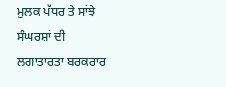ਮੁਲਕ ਪੱਧਰ ਤੇ ਸਾਂਝੇ ਸੰਘਰਸ਼ਾਂ ਦੀ ਲਗਾਤਾਰਤਾ ਬਰਕਰਾਰ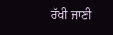ਰੱਖੀ ਜਾਣੀ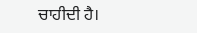ਚਾਹੀਦੀ ਹੈ।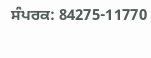ਸੰਪਰਕ: 84275-11770